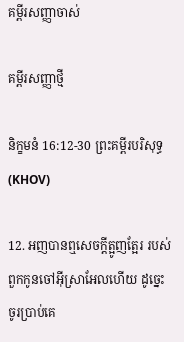គម្ពីរសញ្ញាចាស់

គម្ពីរសញ្ញាថ្មី

និក្ខមនំ 16:12-30 ព្រះគម្ពីរបរិសុទ្ធ (KHOV)

12. អញបានឮសេចក្ដីត្អូញ‌ត្អែរ របស់ពួកកូនចៅអ៊ីស្រា‌អែលហើយ ដូច្នេះ ចូរប្រាប់គេ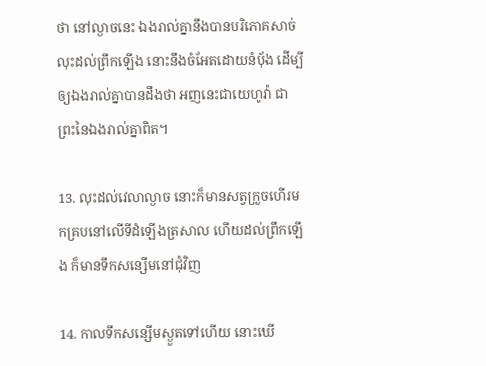ថា នៅល្ងាចនេះ ឯងរាល់គ្នានឹងបានបរិភោគសាច់ លុះដល់ព្រឹកឡើង នោះនឹងចំអែតដោយនំបុ័ង ដើម្បីឲ្យឯងរាល់គ្នាបានដឹងថា អញនេះជាយេហូវ៉ា ជាព្រះនៃឯងរាល់គ្នាពិត។

13. លុះដល់វេលាល្ងាច នោះក៏មានសត្វក្រួចហើរមកគ្របនៅលើទីដំឡើងត្រសាល ហើយដល់ព្រឹកឡើង ក៏មានទឹកសន្សើមនៅជុំវិញ

14. កាលទឹកសន្សើមស្ងួតទៅហើយ នោះឃើ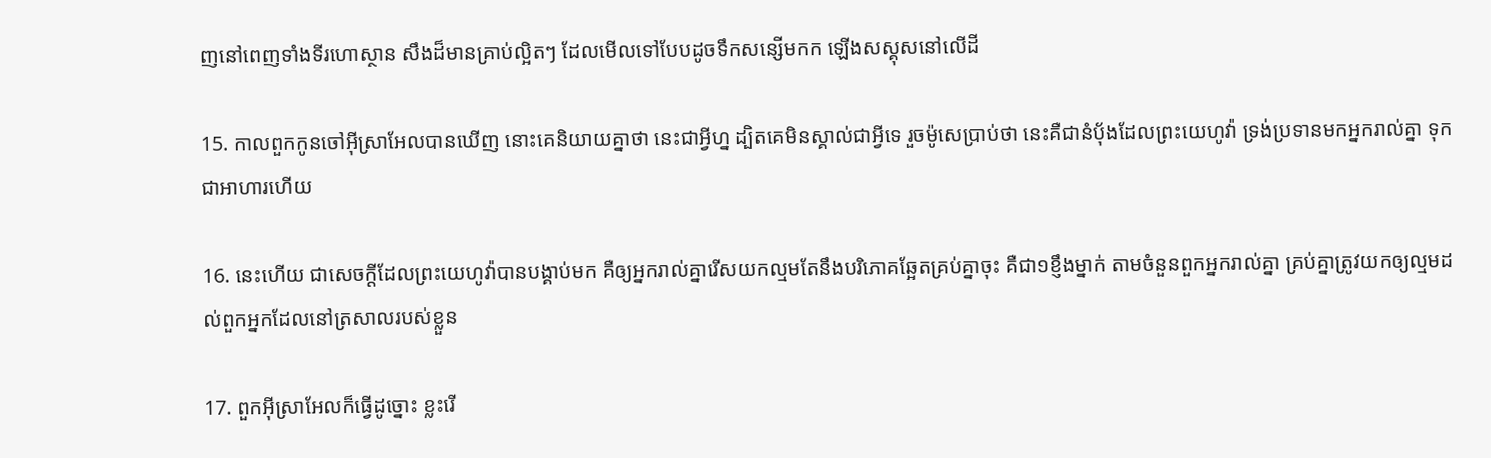ញនៅពេញទាំងទីរហោ‌ស្ថាន សឹងដ៏មានគ្រាប់ល្អិតៗ ដែលមើលទៅបែបដូចទឹកសន្សើមកក ឡើងស‌ស្គុសនៅលើដី

15. កាលពួកកូនចៅអ៊ីស្រា‌អែលបានឃើញ នោះគេនិយាយគ្នាថា នេះជាអ្វីហ្ន ដ្បិតគេមិនស្គាល់ជាអ្វីទេ រួចម៉ូសេប្រាប់ថា នេះគឺជានំបុ័ងដែលព្រះ‌យេហូវ៉ា ទ្រង់ប្រទានមកអ្នករាល់គ្នា ទុកជាអាហារហើយ

16. នេះហើយ ជាសេចក្ដីដែលព្រះ‌យេហូវ៉ាបានបង្គាប់មក គឺឲ្យអ្នករាល់គ្នារើសយកល្មមតែនឹងបរិភោគឆ្អែតគ្រប់គ្នាចុះ គឺជា១ខ្ញឹងម្នាក់ តាមចំនួនពួកអ្នករាល់គ្នា គ្រប់គ្នាត្រូវយកឲ្យល្មមដល់ពួកអ្នកដែលនៅត្រសាលរបស់ខ្លួន

17. ពួកអ៊ីស្រា‌អែលក៏ធ្វើដូច្នោះ ខ្លះរើ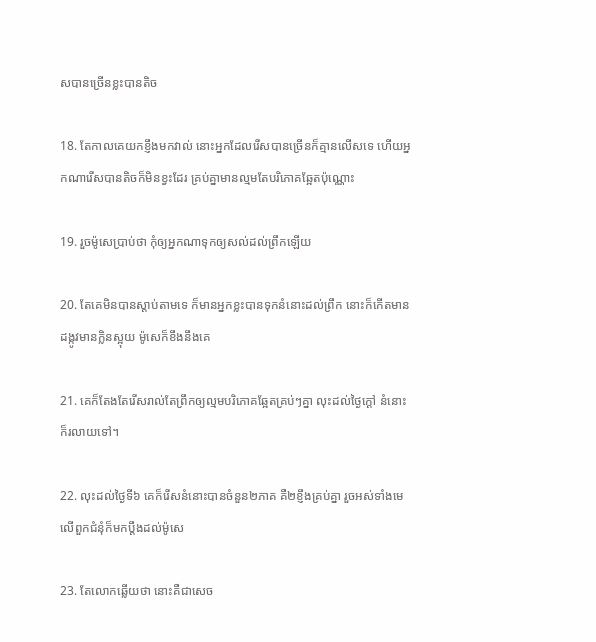សបានច្រើនខ្លះបានតិច

18. តែកាលគេយកខ្ញឹងមកវាល់ នោះអ្នកដែលរើសបានច្រើនក៏គ្មានលើសទេ ហើយអ្នកណារើសបានតិចក៏មិនខ្វះដែរ គ្រប់គ្នាមានល្មមតែបរិភោគឆ្អែតប៉ុណ្ណោះ

19. រួចម៉ូសេប្រាប់ថា កុំឲ្យអ្នកណាទុកឲ្យសល់ដល់ព្រឹកឡើយ

20. តែគេមិនបានស្តាប់តាមទេ ក៏មានអ្នកខ្លះបានទុកនំនោះដល់ព្រឹក នោះក៏កើតមានដង្កូវមានក្លិនស្អុយ ម៉ូសេក៏ខឹងនឹងគេ

21. គេក៏តែង‌តែរើសរាល់តែព្រឹកឲ្យល្មមបរិភោគឆ្អែតគ្រប់ៗគ្នា លុះដល់ថ្ងៃក្តៅ នំនោះក៏រលាយទៅ។

22. លុះដល់ថ្ងៃទី៦ គេក៏រើសនំនោះបានចំនួន២ភាគ គឺ២ខ្ញឹងគ្រប់គ្នា រួចអស់ទាំងមេលើពួកជំនុំក៏មកប្តឹងដល់ម៉ូសេ

23. តែលោកឆ្លើយថា នោះគឺជាសេច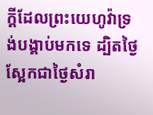ក្ដីដែលព្រះ‌យេហូវ៉ាទ្រង់បង្គាប់មកទេ ដ្បិតថ្ងៃស្អែកជាថ្ងៃសំរា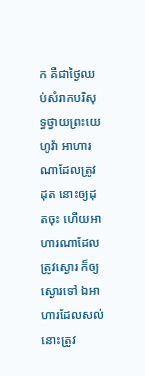ក គឺជាថ្ងៃឈប់សំរាកបរិសុទ្ធថ្វាយព្រះ‌យេហូវ៉ា អាហារណាដែលត្រូវដុត នោះឲ្យដុតចុះ ហើយអាហារណាដែលត្រូវស្ងោរ ក៏ឲ្យស្ងោរទៅ ឯអាហារដែលសល់ នោះត្រូវ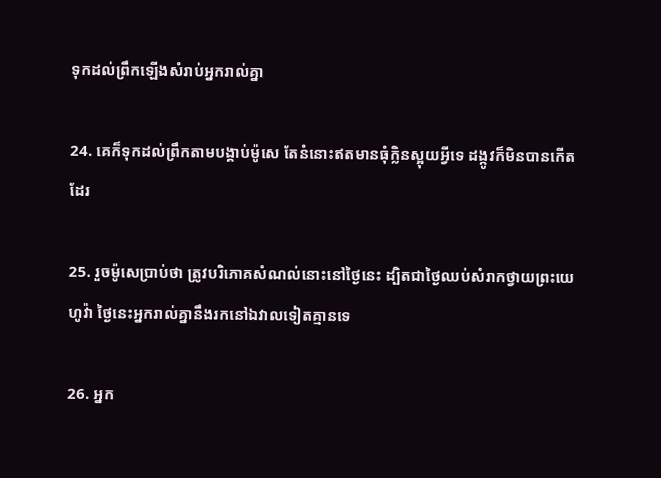ទុកដល់ព្រឹកឡើងសំរាប់អ្នករាល់គ្នា

24. គេក៏ទុកដល់ព្រឹកតាមបង្គាប់ម៉ូសេ តែនំនោះឥតមានធុំក្លិនស្អុយអ្វីទេ ដង្កូវក៏មិនបានកើតដែរ

25. រួចម៉ូសេប្រាប់ថា ត្រូវបរិភោគសំណល់នោះនៅថ្ងៃនេះ ដ្បិតជាថ្ងៃឈប់សំរាកថ្វាយព្រះ‌យេហូវ៉ា ថ្ងៃនេះអ្នករាល់គ្នានឹងរកនៅឯវាលទៀតគ្មានទេ

26. អ្នក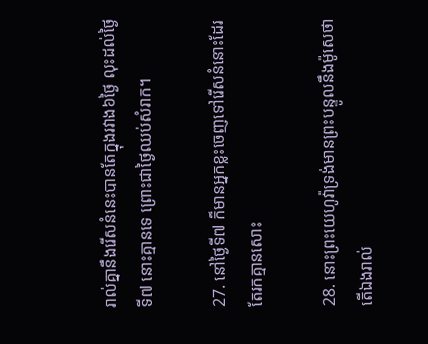រាល់គ្នានឹងរើសនំនេះបានតែក្នុងរវាង៦ថ្ងៃ លុះដល់ថ្ងៃទី៧ នោះគ្មានទេ ព្រោះជាថ្ងៃឈប់សំរាក។

27. នៅថ្ងៃទី៧ ក៏មានអ្នកខ្លះចេញទៅរើសនំនោះដែរ តែរកគ្មានសោះ

28. នោះព្រះ‌យេហូវ៉ាទ្រង់មានព្រះ‌បន្ទូលនឹងម៉ូសេថា តើឯងរាល់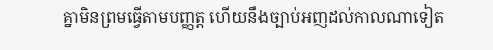គ្នាមិនព្រមធ្វើតាមបញ្ញត្ត ហើយនឹងច្បាប់អញដល់កាលណាទៀត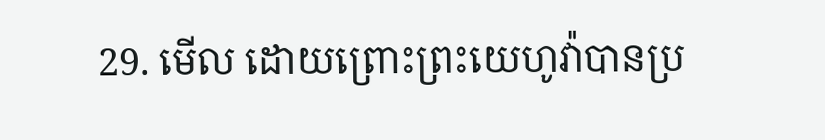29. មើល ដោយព្រោះព្រះ‌យេហូវ៉ាបានប្រ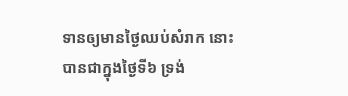ទានឲ្យមានថ្ងៃឈប់សំរាក នោះបានជាក្នុងថ្ងៃទី៦ ទ្រង់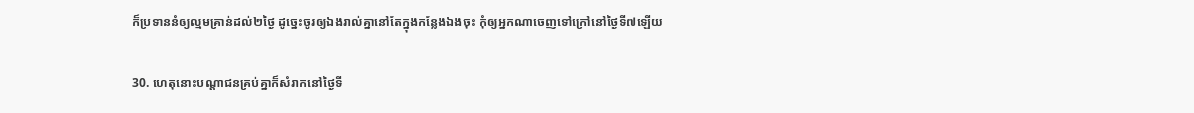ក៏ប្រទាននំឲ្យល្មមគ្រាន់ដល់២ថ្ងៃ ដូច្នេះចូរឲ្យឯងរាល់គ្នានៅតែក្នុងកន្លែងឯងចុះ កុំឲ្យអ្នកណាចេញទៅក្រៅនៅថ្ងៃទី៧ឡើយ

30. ហេតុនោះបណ្តា‌ជនគ្រប់គ្នាក៏សំរាកនៅថ្ងៃទី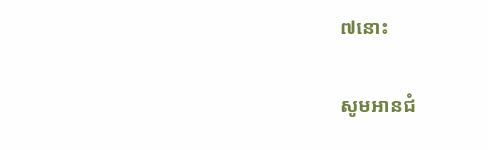៧នោះ

សូមអានជំ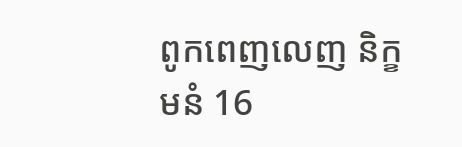ពូកពេញលេញ និក្ខមនំ 16